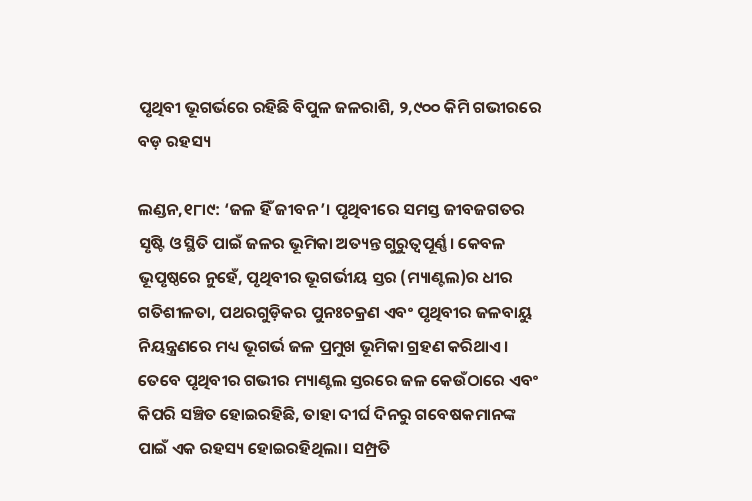ପୃଥିବୀ ଭୂଗର୍ଭରେ ରହିଛି ବିପୁଳ ଜଳରାଶି, ୨,୯୦୦ କିମି ଗଭୀରରେ ବଡ଼ ରହସ୍ୟ

ଲଣ୍ଡନ,୧୮ା୯: ‘ଜଳ ହିଁ ଜୀବନ’। ପୃଥିବୀରେ ସମସ୍ତ ଜୀବଜଗତର ସୃଷ୍ଟି ଓ ସ୍ଥିତି ପାଇଁ ଜଳର ଭୂମିକା ଅତ୍ୟନ୍ତ ଗୁରୁତ୍ୱପୂର୍ଣ୍ଣ। କେବଳ ଭୂପୃଷ୍ଠରେ ନୁହେଁ, ପୃଥିବୀର ଭୂଗର୍ଭୀୟ ସ୍ତର (ମ୍ୟାଣ୍ଟଲ)ର ଧୀର ଗତିଶୀଳତା, ପଥରଗୁଡ଼ିକର ପୁନଃଚକ୍ରଣ ଏବଂ ପୃଥିବୀର ଜଳବାୟୁ ନିୟନ୍ତ୍ରଣରେ ମଧ୍ୟ ଭୂଗର୍ଭ ଜଳ ପ୍ରମୁଖ ଭୂମିକା ଗ୍ରହଣ କରିଥାଏ। ତେବେ ପୃଥିବୀର ଗଭୀର ମ୍ୟାଣ୍ଟଲ ସ୍ତରରେ ଜଳ କେଉଁଠାରେ ଏବଂ କିପରି ସଞ୍ଚିତ ହୋଇରହିଛି, ତାହା ଦୀର୍ଘ ଦିନରୁ ଗବେଷକମାନଙ୍କ ପାଇଁ ଏକ ରହସ୍ୟ ହୋଇରହିଥିଲା। ସମ୍ପ୍ରତି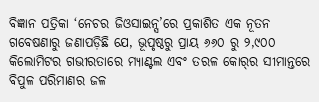ବିଜ୍ଞାନ ପତ୍ରିକା ‘ନେଚର ଜିଓସାଇନ୍ସ’ରେ ପ୍ରକାଶିତ ଏକ ନୂତନ ଗବେଷଣାରୁ ଜଣାପଡ଼ିଛି ଯେ, ଭୂପୃଷ୍ଠରୁ ପ୍ରାୟ ୬୬୦ ରୁ ୨,୯୦୦ କିଲୋମିଟର ଗଭୀରତାରେ ମ୍ୟାଣ୍ଟଲ ଏବଂ ତରଳ କୋର୍‌ର ସୀମାନ୍ତରେ ବିପୁଳ ପରିମାଣର ଜଳ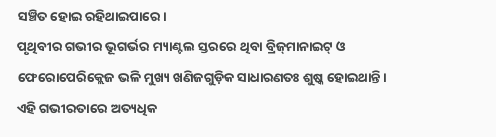ସଞ୍ଚିତ ହୋଇ ରହିଥାଇପାରେ।
ପୃଥିବୀର ଗଭୀର ଭୂଗର୍ଭର ମ୍ୟାଣ୍ଟଲ ସ୍ତରରେ ଥିବା ବ୍ରିଜ୍‌ମାନାଇଟ୍‌ ଓ ଫେରୋପେରିକ୍ଲେଜ ଭଳି ମୁଖ୍ୟ ଖଣିଜଗୁଡ଼ିକ ସାଧାରଣତଃ ଶୁଷ୍କ ହୋଇଥାନ୍ତି। ଏହି ଗଭୀରତାରେ ଅତ୍ୟଧିକ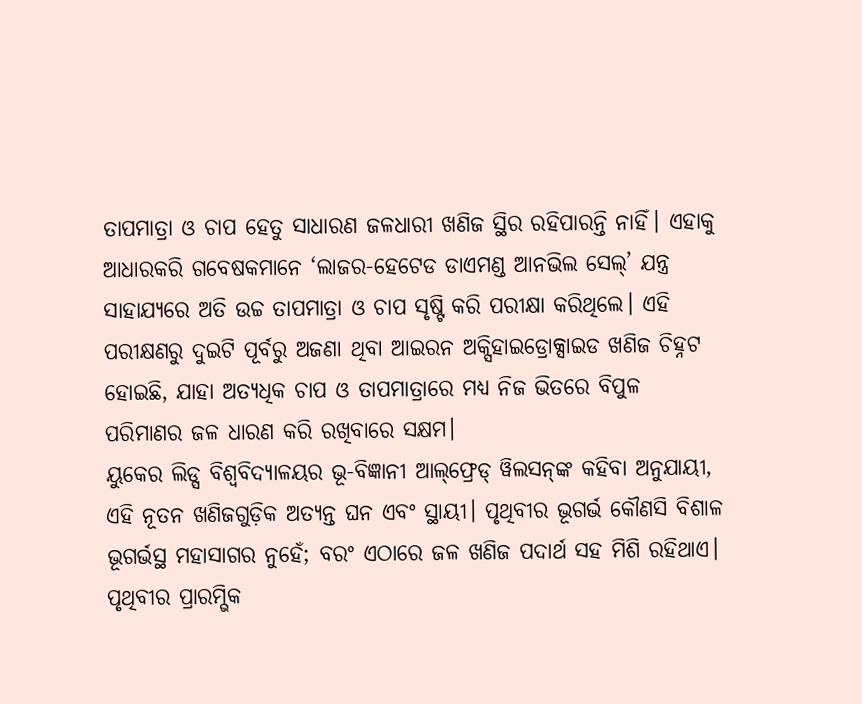ତାପମାତ୍ରା ଓ ଚାପ ହେତୁ ସାଧାରଣ ଜଳଧାରୀ ଖଣିଜ ସ୍ଥିର ରହିପାରନ୍ତି ନାହିଁ। ଏହାକୁ ଆଧାରକରି ଗବେଷକମାନେ ‘ଲାଜର-ହେଟେଡ ଡାଏମଣ୍ଡ ଆନଭିଲ ସେଲ୍‌’ ଯନ୍ତ୍ର ସାହାଯ୍ୟରେ ଅତି ଉଚ୍ଚ ତାପମାତ୍ରା ଓ ଚାପ ସୃଷ୍ଟି କରି ପରୀକ୍ଷା କରିଥିଲେ। ଏହି ପରୀକ୍ଷଣରୁ ଦୁଇଟି ପୂର୍ବରୁ ଅଜଣା ଥିବା ଆଇରନ ଅକ୍ସିହାଇଡ୍ରୋକ୍ସାଇଡ ଖଣିଜ ଚିହ୍ନଟ ହୋଇଛି, ଯାହା ଅତ୍ୟଧିକ ଚାପ ଓ ତାପମାତ୍ରାରେ ମଧ୍ୟ ନିଜ ଭିତରେ ବିପୁଳ ପରିମାଣର ଜଳ ଧାରଣ କରି ରଖିବାରେ ସକ୍ଷମ।
ୟୁକେର ଲିଡ୍ସ ବିଶ୍ୱବିଦ୍ୟାଳୟର ଭୂ-ବିଜ୍ଞାନୀ ଆଲ୍‌ଫ୍ରେଡ୍‌ ୱିଲସନ୍‌ଙ୍କ କହିବା ଅନୁଯାୟୀ, ଏହି ନୂତନ ଖଣିଜଗୁଡ଼ିକ ଅତ୍ୟନ୍ତ ଘନ ଏବଂ ସ୍ଥାୟୀ। ପୃଥିବୀର ଭୂଗର୍ଭ କୌଣସି ବିଶାଳ ଭୂଗର୍ଭସ୍ଥ ମହାସାଗର ନୁହେଁ; ବରଂ ଏଠାରେ ଜଳ ଖଣିଜ ପଦାର୍ଥ ସହ ମିଶି ରହିଥାଏ। ପୃଥିବୀର ପ୍ରାରମ୍ଭିକ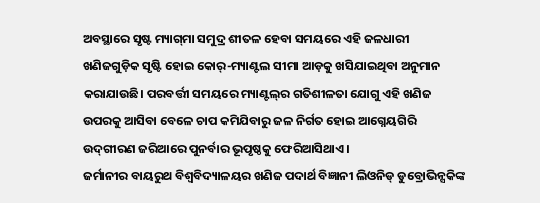ଅବସ୍ଥାରେ ସୃଷ୍ଟ ମ୍ୟାଗ୍‌ମା ସମୁଦ୍ର ଶୀତଳ ହେବା ସମୟରେ ଏହି ଜଳଧାରୀ ଖଣିଜଗୁଡ଼ିକ ସୃଷ୍ଟି ହୋଇ କୋର୍‌-ମ୍ୟାଣ୍ଟଲ ସୀମା ଆଡ଼କୁ ଖସିଯାଇଥିବା ଅନୁମାନ କରାଯାଉଛି। ପରବର୍ତ୍ତୀ ସମୟରେ ମ୍ୟାଣ୍ଟଲ୍‌ର ଗତିଶୀଳତା ଯୋଗୁ ଏହି ଖଣିଜ ଉପରକୁ ଆସିବା ବେଳେ ଚାପ କମିଯିବାରୁ ଜଳ ନିର୍ଗତ ହୋଇ ଆଗ୍ନେୟଗିରି ଉଦ୍‌ଗୀରଣ ଜରିଆରେ ପୁନର୍ବାର ଭୂପୃଷ୍ଠକୁ ଫେରିଆସିଥାଏ।
ଜର୍ମାନୀର ବାୟରୁଥ ବିଶ୍ୱବିଦ୍ୟାଳୟର ଖଣିଜ ପଦାର୍ଥ ବିଜ୍ଞାନୀ ଲିଓନିଡ୍‌ ଡୁବ୍ରୋଭିନ୍ସକିଙ୍କ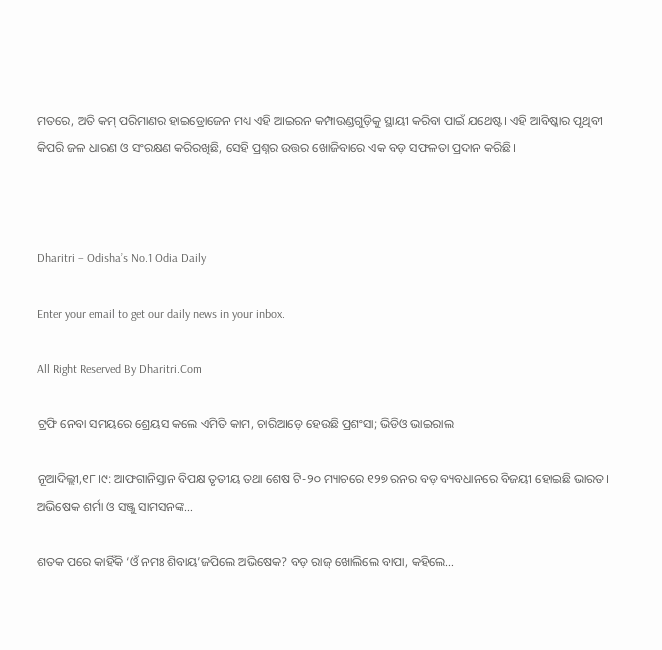ମତରେ, ଅତି କମ୍‌ ପରିମାଣର ହାଇଡ୍ରୋଜେନ ମଧ୍ୟ ଏହି ଆଇରନ କମ୍ପାଉଣ୍ଡଗୁଡ଼ିକୁ ସ୍ଥାୟୀ କରିବା ପାଇଁ ଯଥେଷ୍ଟ। ଏହି ଆବିଷ୍କାର ପୃଥିବୀ କିପରି ଜଳ ଧାରଣ ଓ ସଂରକ୍ଷଣ କରିରଖିଛି, ସେହି ପ୍ରଶ୍ନର ଉତ୍ତର ଖୋଜିବାରେ ଏକ ବଡ଼ ସଫଳତା ପ୍ରଦାନ କରିଛି।



Dharitri – Odisha’s No.1 Odia Daily

Enter your email to get our daily news in your inbox.

All Right Reserved By Dharitri.Com

ଟ୍ରଫି ନେବା ସମୟରେ ଶ୍ରେୟସ କଲେ ଏମିତି କାମ, ଚାରିଆଡ଼େ ହେଉଛି ପ୍ରଶଂସା; ଭିଡିଓ ଭାଇରାଲ

ନୂଆଦିଲ୍ଲୀ,୧୮।୯: ଆଫଗାନିସ୍ତାନ ବିପକ୍ଷ ତୃତୀୟ ତଥା ଶେଷ ଟି-୨୦ ମ୍ୟାଚରେ ୧୨୭ ରନର ବଡ଼ ବ୍ୟବଧାନରେ ବିଜୟୀ ହୋଇଛି ଭାରତ। ଅଭିଷେକ ଶର୍ମା ଓ ସଞ୍ଜୁ ସାମସନଙ୍କ…

ଶତକ ପରେ କାହିଁକି ‘ଓଁ ନମଃ ଶିବାୟ’ଜପିଲେ ଅଭିଷେକ? ବଡ଼ ରାଜ୍‌ ଖୋଲିଲେ ବାପା, କହିଲେ…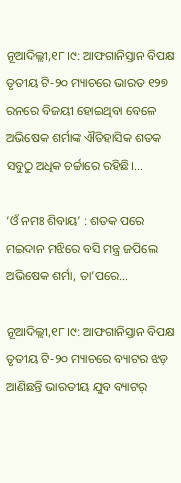ନୂଆଦିଲ୍ଲୀ,୧୮।୯: ଆଫଗାନିସ୍ତାନ ବିପକ୍ଷ ତୃତୀୟ ଟି-୨୦ ମ୍ୟାଚରେ ଭାରତ ୧୨୭ ରନରେ ବିଜୟୀ ହୋଇଥିବା ବେଳେ ଅଭିଷେକ ଶର୍ମାଙ୍କ ଐତିହାସିକ ଶତକ ସବୁଠୁ ଅଧିକ ଚର୍ଚ୍ଚାରେ ରହିଛି।…

‘ଓଁ ନମଃ ଶିବାୟ’ : ଶତକ ପରେ ମଇଦାନ ମଝିରେ ବସି ମନ୍ତ୍ର ଜପିଲେ ଅଭିଷେକ ଶର୍ମା, ତା’ପରେ…

ନୂଆଦିଲ୍ଲୀ,୧୮।୯: ଆଫଗାନିସ୍ତାନ ବିପକ୍ଷ ତୃତୀୟ ଟି-୨୦ ମ୍ୟାଚରେ ବ୍ୟାଟର ଝଡ଼ ଆଣିଛନ୍ତି ଭାରତୀୟ ଯୁବ ବ୍ୟାଟର୍‌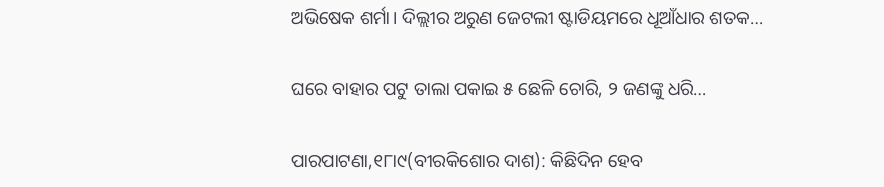ଅଭିଷେକ ଶର୍ମା। ଦିଲ୍ଲୀର ଅରୁଣ ଜେଟଲୀ ଷ୍ଟାଡିୟମରେ ଧୂଆଁଧାର ଶତକ…

ଘରେ ବାହାର ପଟୁ ତାଲା ପକାଇ ୫ ଛେଳି ଚୋରି, ୨ ଜଣଙ୍କୁ ଧରି…

ପାରପାଟଣା,୧୮ା୯(ବୀରକିଶୋର ଦାଶ): କିଛିଦିନ ହେବ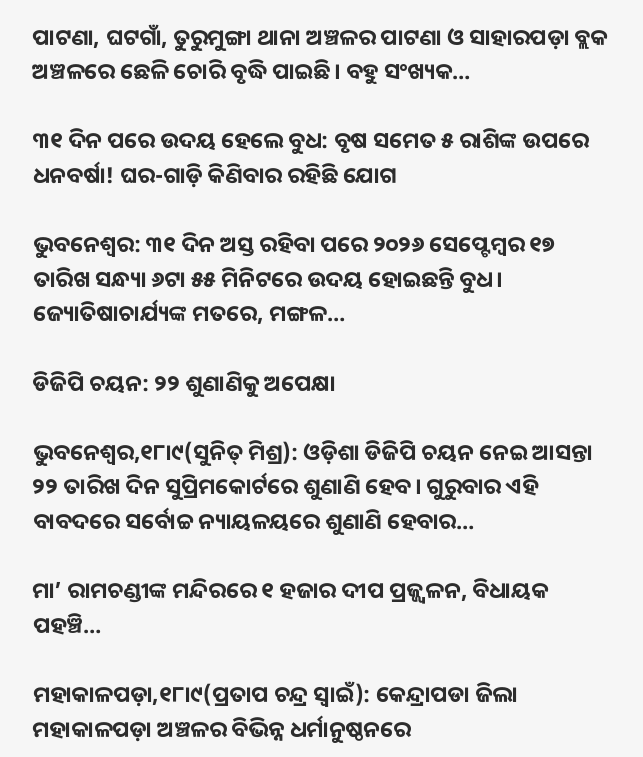ପାଟଣା, ଘଟଗାଁ, ତୁରୁମୁଙ୍ଗା ଥାନା ଅଞ୍ଚଳର ପାଟଣା ଓ ସାହାରପଡ଼ା ବ୍ଲକ ଅଞ୍ଚଳରେ ଛେଳି ଚୋରି ବୃଦ୍ଧି ପାଇଛି। ବହୁ ସଂଖ୍ୟକ…

୩୧ ଦିନ ପରେ ଉଦୟ ହେଲେ ବୁଧ: ବୃଷ ସମେତ ୫ ରାଶିଙ୍କ ଉପରେ ଧନବର୍ଷା! ଘର-ଗାଡ଼ି କିଣିବାର ରହିଛି ଯୋଗ

ଭୁବନେଶ୍ୱର: ୩୧ ଦିନ ଅସ୍ତ ରହିବା ପରେ ୨୦୨୬ ସେପ୍ଟେମ୍ବର ୧୭ ତାରିଖ ସନ୍ଧ୍ୟା ୬ଟା ୫୫ ମିନିଟରେ ଉଦୟ ହୋଇଛନ୍ତି ବୁଧ। ଜ୍ୟୋତିଷାଚାର୍ଯ୍ୟଙ୍କ ମତରେ, ମଙ୍ଗଳ…

ଡିଜିପି ଚୟନ: ୨୨ ଶୁଣାଣିକୁ ଅପେକ୍ଷା

ଭୁବନେଶ୍ୱର,୧୮ା୯(ସୁନିତ୍‌ ମିଶ୍ର): ଓଡ଼ିଶା ଡିଜିପି ଚୟନ ନେଇ ଆସନ୍ତା ୨୨ ତାରିଖ ଦିନ ସୁପ୍ରିମକୋର୍ଟରେ ଶୁଣାଣି ହେବ। ଗୁରୁବାର ଏହି ବାବଦରେ ସର୍ବୋଚ୍ଚ ନ୍ୟାୟଳୟରେ ଶୁଣାଣି ହେବାର…

ମା’ ରାମଚଣ୍ଡୀଙ୍କ ମନ୍ଦିରରେ ୧ ହଜାର ଦୀପ ପ୍ରଜ୍ଜ୍ୱଳନ, ବିଧାୟକ ପହଞ୍ଚି…

ମହାକାଳପଡ଼ା,୧୮ା୯(ପ୍ରତାପ ଚନ୍ଦ୍ର ସ୍ବାଇଁ): କେନ୍ଦ୍ରାପଡା ଜିଲା ମହାକାଳପଡ଼ା ଅଞ୍ଚଳର ବିଭିନ୍ନ ଧର୍ମାନୁଷ୍ଠନରେ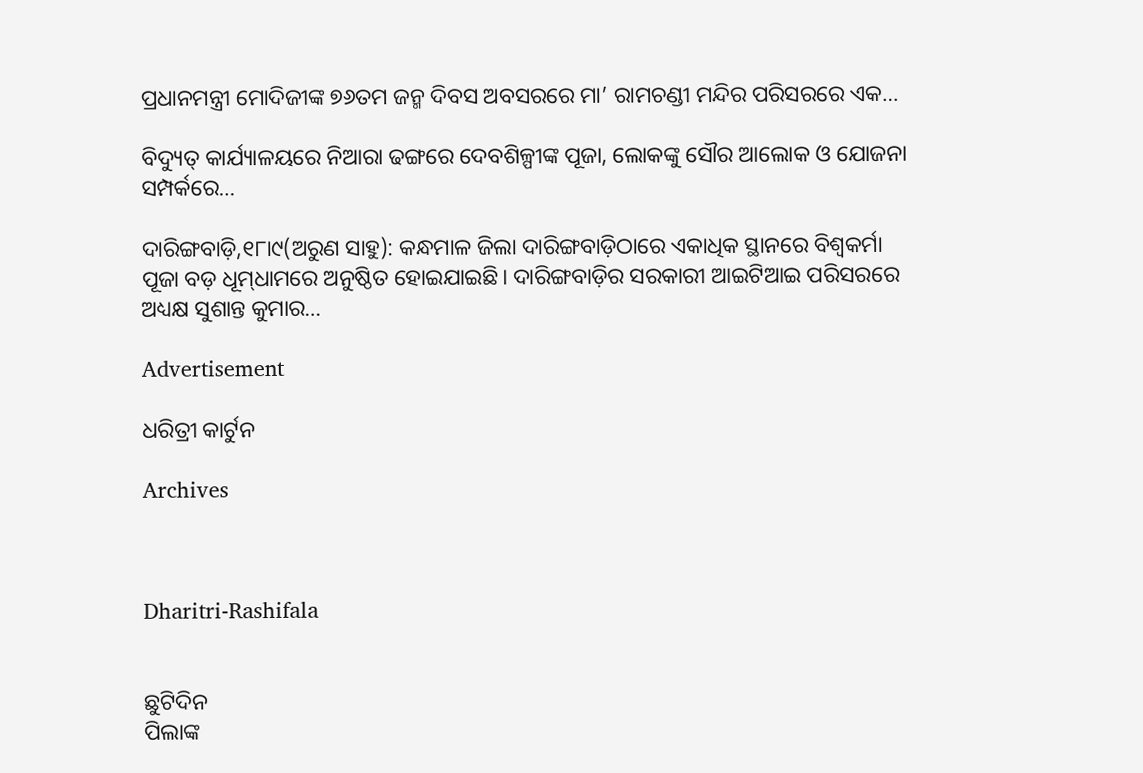ପ୍ରଧାନମନ୍ତ୍ରୀ ମୋଦିଜୀଙ୍କ ୭୬ତମ ଜନ୍ମ ଦିବସ ଅବସରରେ ମା’ ରାମଚଣ୍ଡୀ ମନ୍ଦିର ପରିସରରେ ଏକ…

ବିଦ୍ୟୁତ୍‌ କାର୍ଯ୍ୟାଳୟରେ ନିଆରା ଢଙ୍ଗରେ ଦେବଶିଳ୍ପୀଙ୍କ ପୂଜା, ଲୋକଙ୍କୁ ସୌର ଆଲୋକ ଓ ଯୋଜନା ସମ୍ପର୍କରେ…

ଦାରିଙ୍ଗବାଡ଼ି,୧୮ା୯(ଅରୁଣ ସାହୁ): କନ୍ଧମାଳ ଜିଲା ଦାରିଙ୍ଗବାଡ଼ିଠାରେ ଏକାଧିକ ସ୍ଥାନରେ ବିଶ୍ୱକର୍ମା ପୂଜା ବଡ଼ ଧୂମ୍‌ଧାମରେ ଅନୁଷ୍ଠିତ ହୋଇଯାଇଛି। ଦାରିଙ୍ଗବାଡ଼ିର ସରକାରୀ ଆଇଟିଆଇ ପରିସରରେ ଅଧ୍ୟକ୍ଷ ସୁଶାନ୍ତ କୁମାର…

Advertisement

ଧରିତ୍ରୀ କାର୍ଟୁନ

Archives



Dharitri-Rashifala


ଛୁଟିଦିନ
ପିଲାଙ୍କ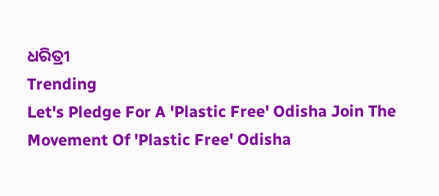ଧରିତ୍ରୀ
Trending
Let's Pledge For A 'Plastic Free' Odisha Join The Movement Of 'Plastic Free' Odisha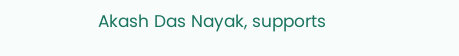Akash Das Nayak, supports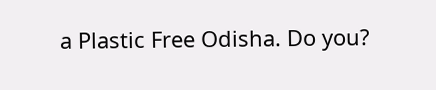a Plastic Free Odisha. Do you?